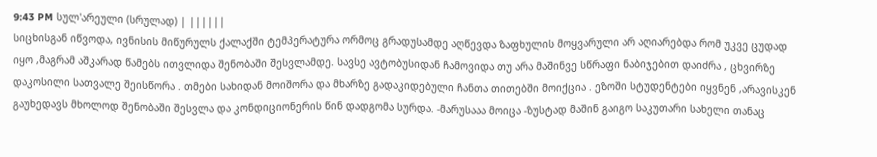9:43 PM სულ'არეული (სრულად) | ||||||
სიცხისგან იწვოდა, ივნისის მიწურულს ქალაქში ტემპერატურა ორმოც გრადუსამდე აღწევდა ზაფხულის მოყვარული არ აღიარებდა რომ უკვე ცუდად იყო ,მაგრამ აშკარად წამებს ითვლიდა შენობაში შესვლამდე. სავსე ავტობუსიდან ჩამოვიდა თუ არა მაშინვე სწრაფი ნაბიჯებით დაიძრა , ცხვირზე დაკოსილი სათვალე შეისწორა . თმები სახიდან მოიშორა და მხარზე გადაკიდებული ჩანთა თითებში მოიქცია . ეზოში სტუდენტები იყვნენ ,არავისკენ გაუხედავს მხოლოდ შენობაში შესვლა და კონდიციონერის წინ დადგომა სურდა. -მარუსააა მოიცა -ზუსტად მაშინ გაიგო საკუთარი სახელი თანაც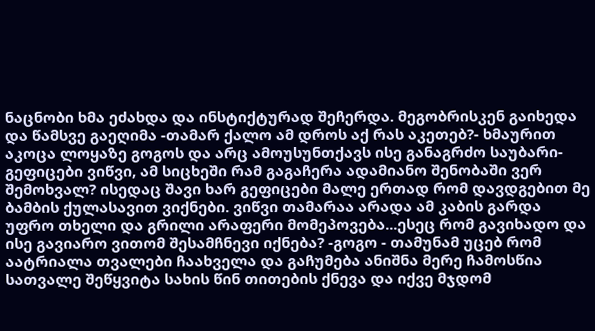ნაცნობი ხმა ეძახდა და ინსტიქტურად შეჩერდა. მეგობრისკენ გაიხედა და წამსვე გაეღიმა -თამარ ქალო ამ დროს აქ რას აკეთებ?- ხმაურით აკოცა ლოყაზე გოგოს და არც ამოუსუნთქავს ისე განაგრძო საუბარი- გეფიცები ვიწვი, ამ სიცხეში რამ გაგაჩერა ადამიანო შენობაში ვერ შემოხვალ? ისედაც შავი ხარ გეფიცები მალე ერთად რომ დავდგებით მე ბამბის ქულასავით ვიქნები. ვიწვი თამარაა არადა ამ კაბის გარდა უფრო თხელი და გრილი არაფერი მომეპოვება...ესეც რომ გავიხადო და ისე გავიარო ვითომ შესამჩნევი იქნება? -გოგო - თამუნამ უცებ რომ აატრიალა თვალები ჩაახველა და გაჩუმება ანიშნა მერე ჩამოსწია სათვალე შეწყვიტა სახის წინ თითების ქნევა და იქვე მჯდომ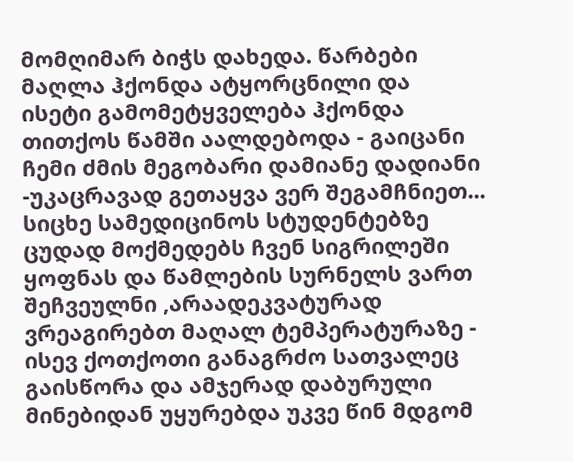მომღიმარ ბიჭს დახედა. წარბები მაღლა ჰქონდა ატყორცნილი და ისეტი გამომეტყველება ჰქონდა თითქოს წამში აალდებოდა - გაიცანი ჩემი ძმის მეგობარი დამიანე დადიანი -უკაცრავად გეთაყვა ვერ შეგამჩნიეთ... სიცხე სამედიცინოს სტუდენტებზე ცუდად მოქმედებს ჩვენ სიგრილეში ყოფნას და წამლების სურნელს ვართ შეჩვეულნი ,არაადეკვატურად ვრეაგირებთ მაღალ ტემპერატურაზე - ისევ ქოთქოთი განაგრძო სათვალეც გაისწორა და ამჯერად დაბურული მინებიდან უყურებდა უკვე წინ მდგომ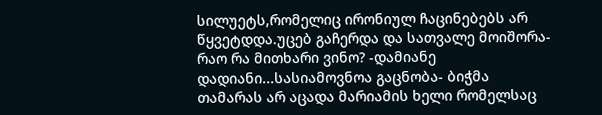სილუეტს,რომელიც ირონიულ ჩაცინებებს არ წყვეტდდა.უცებ გაჩერდა და სათვალე მოიშორა- რაო რა მითხარი ვინო? -დამიანე დადიანი...სასიამოვნოა გაცნობა- ბიჭმა თამარას არ აცადა მარიამის ხელი რომელსაც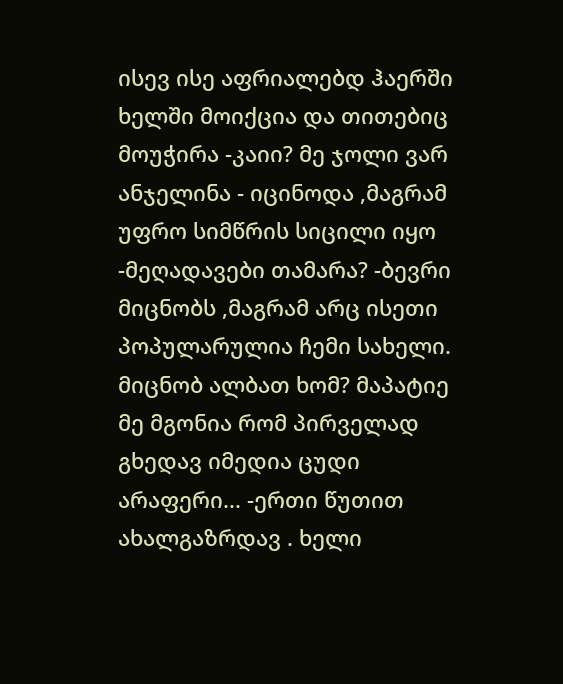ისევ ისე აფრიალებდ ჰაერში ხელში მოიქცია და თითებიც მოუჭირა -კაიი? მე ჯოლი ვარ ანჯელინა - იცინოდა ,მაგრამ უფრო სიმწრის სიცილი იყო -მეღადავები თამარა? -ბევრი მიცნობს ,მაგრამ არც ისეთი პოპულარულია ჩემი სახელი. მიცნობ ალბათ ხომ? მაპატიე მე მგონია რომ პირველად გხედავ იმედია ცუდი არაფერი... -ერთი წუთით ახალგაზრდავ . ხელი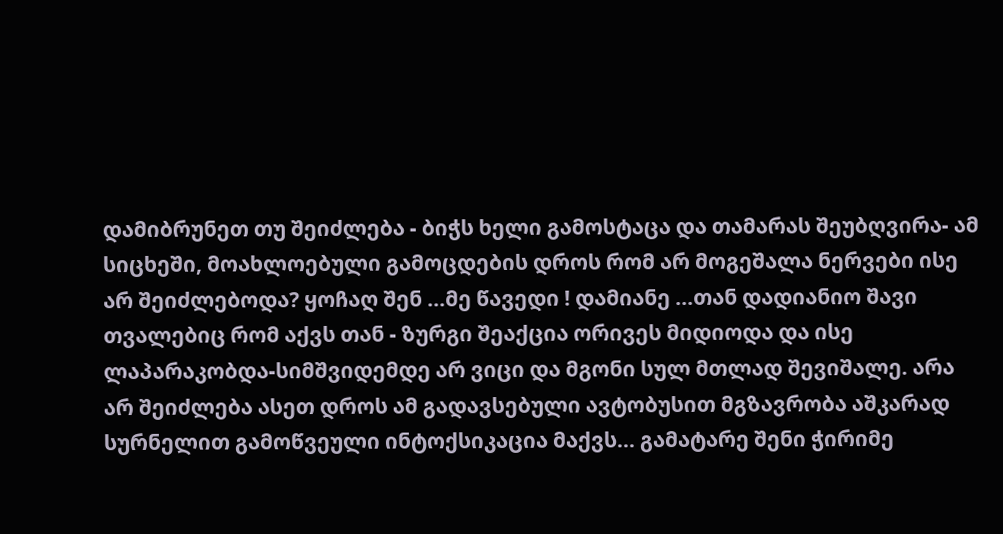დამიბრუნეთ თუ შეიძლება - ბიჭს ხელი გამოსტაცა და თამარას შეუბღვირა- ამ სიცხეში, მოახლოებული გამოცდების დროს რომ არ მოგეშალა ნერვები ისე არ შეიძლებოდა? ყოჩაღ შენ ...მე წავედი ! დამიანე ...თან დადიანიო შავი თვალებიც რომ აქვს თან - ზურგი შეაქცია ორივეს მიდიოდა და ისე ლაპარაკობდა-სიმშვიდემდე არ ვიცი და მგონი სულ მთლად შევიშალე. არა არ შეიძლება ასეთ დროს ამ გადავსებული ავტობუსით მგზავრობა აშკარად სურნელით გამოწვეული ინტოქსიკაცია მაქვს... გამატარე შენი ჭირიმე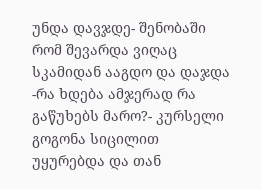უნდა დავჯდე- შენობაში რომ შევარდა ვიღაც სკამიდან ააგდო და დაჯდა -რა ხდება ამჯერად რა გაწუხებს მარო?- კურსელი გოგონა სიცილით უყურებდა და თან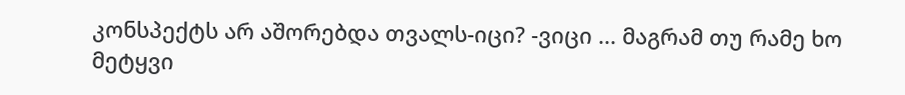კონსპექტს არ აშორებდა თვალს-იცი? -ვიცი ... მაგრამ თუ რამე ხო მეტყვი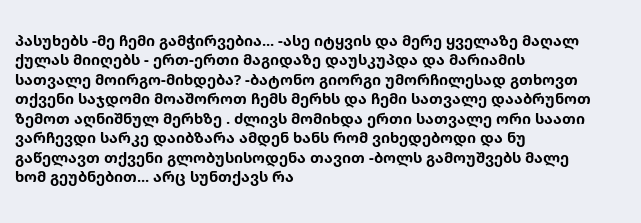პასუხებს -მე ჩემი გამჭირვებია... -ასე იტყვის და მერე ყველაზე მაღალ ქულას მიიღებს - ერთ-ერთი მაგიდაზე დაუსკუპდა და მარიამის სათვალე მოირგო-მიხდება? -ბატონო გიორგი უმორჩილესად გთხოვთ თქვენი საჯდომი მოაშოროთ ჩემს მერხს და ჩემი სათვალე დააბრუნოთ ზემოთ აღნიშნულ მერხზე . ძლივს მომიხდა ერთი სათვალე ორი საათი ვარჩევდი სარკე დაიბზარა ამდენ ხანს რომ ვიხედებოდი და ნუ გაწელავთ თქვენი გლობუსისოდენა თავით -ბოლს გამოუშვებს მალე ხომ გეუბნებით... არც სუნთქავს რა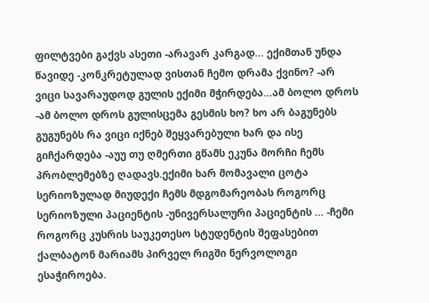ფილტვები გაქვს ასეთი -არავარ კარგად... ექიმთან უნდა წავიდე -კონკრეტულად ვისთან ჩემო დრამა ქვინო? -არ ვიცი სავარაუდოდ გულის ექიმი მჭირდება...ამ ბოლო დროს -ამ ბოლო დროს გულისცემა გესმის ხო? ხო არ ბაგუნებს გუგუნებს რა ვიცი იქნებ შეყვარებული ხარ და ისე გიჩქარდება -აუუ თუ ღმერთი გწამს ეკუნა მორჩი ჩემს პრობლემებზე ღადავს.ექიმი ხარ მომავალი ცოტა სერიოზულად მიუდექი ჩემს მდგომარეობას როგორც სერიოზული პაციენტის -უნივერსალური პაციენტის ... -ჩემი როგორც კუსრის საუკეთესო სტუდენტის შეფასებით ქალბატონ მარიამს პირველ რიგში ნერვოლოგი ესაჭიროება.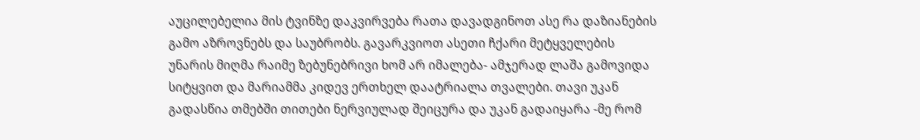აუცილებელია მის ტვინზე დაკვირვება რათა დავადგინოთ ასე რა დაზიანების გამო აზროვნებს და საუბრობს. გავარკვიოთ ასეთი ჩქარი მეტყველების უნარის მიღმა რაიმე ზებუნებრივი ხომ არ იმალება- ამჯერად ლაშა გამოვიდა სიტყვით და მარიამმა კიდევ ერთხელ დაატრიალა თვალები. თავი უკან გადასწია თმებში თითები ნერვიულად შეიცურა და უკან გადაიყარა -მე რომ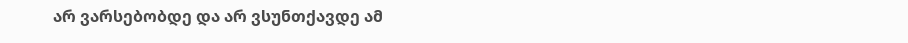არ ვარსებობდე და არ ვსუნთქავდე ამ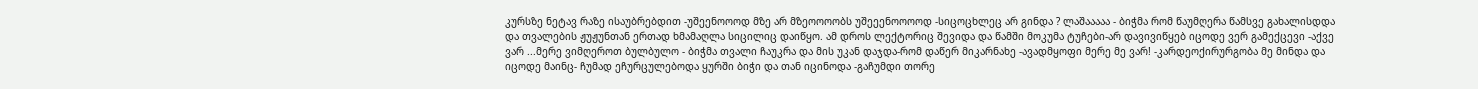კურსზე ნეტავ რაზე ისაუბრებდით -უშეენოოოდ მზე არ მზეოოოობს უშეეენოოოოდ -სიცოცხლეც არ გინდა ? ლაშააააა - ბიჭმა რომ წაუმღერა წამსვე გახალისდდა და თვალების ჟუჟუნთან ერთად ხმამაღლა სიცილიც დაიწყო. ამ დროს ლექტორიც შევიდა და წამში მოკუმა ტუჩები-არ დავივიწყებ იცოდე ვერ გამექცევი -აქვე ვარ ...მერე ვიმღეროთ ბულბულო - ბიჭმა თვალი ჩაუკრა და მის უკან დაჯდა-რომ დაწერ მიკარნახე -ავადმყოფი მერე მე ვარ! -კარდეოქირურგობა მე მინდა და იცოდე მაინც- ჩუმად ეჩურცულებოდა ყურში ბიჭი და თან იცინოდა -გაჩუმდი თორე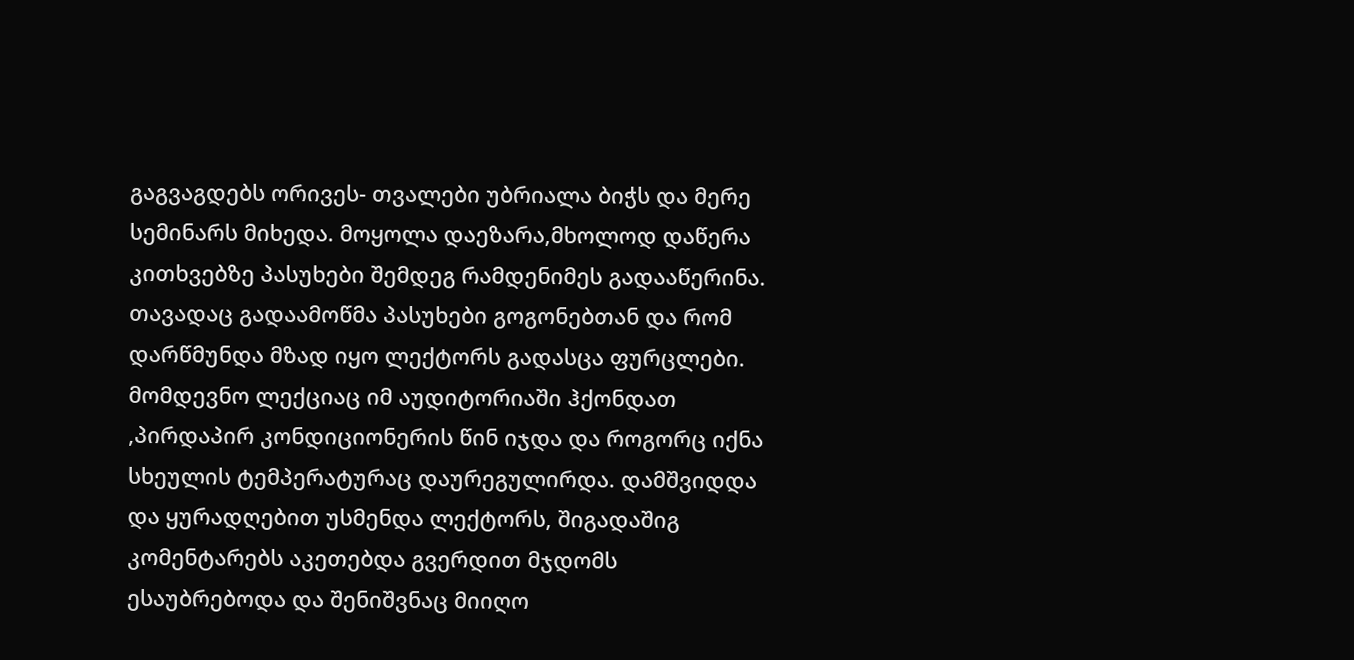გაგვაგდებს ორივეს- თვალები უბრიალა ბიჭს და მერე სემინარს მიხედა. მოყოლა დაეზარა,მხოლოდ დაწერა კითხვებზე პასუხები შემდეგ რამდენიმეს გადააწერინა. თავადაც გადაამოწმა პასუხები გოგონებთან და რომ დარწმუნდა მზად იყო ლექტორს გადასცა ფურცლები. მომდევნო ლექციაც იმ აუდიტორიაში ჰქონდათ ,პირდაპირ კონდიციონერის წინ იჯდა და როგორც იქნა სხეულის ტემპერატურაც დაურეგულირდა. დამშვიდდა და ყურადღებით უსმენდა ლექტორს, შიგადაშიგ კომენტარებს აკეთებდა გვერდით მჯდომს ესაუბრებოდა და შენიშვნაც მიიღო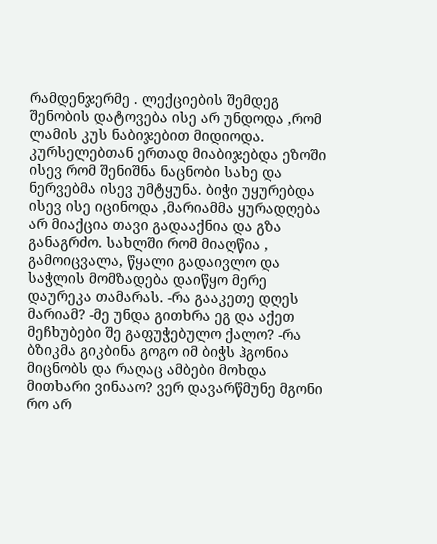რამდენჯერმე . ლექციების შემდეგ შენობის დატოვება ისე არ უნდოდა ,რომ ლამის კუს ნაბიჯებით მიდიოდა. კურსელებთან ერთად მიაბიჯებდა ეზოში ისევ რომ შენიშნა ნაცნობი სახე და ნერვებმა ისევ უმტყუნა. ბიჭი უყურებდა ისევ ისე იცინოდა ,მარიამმა ყურადღება არ მიაქცია თავი გადააქნია და გზა განაგრძო. სახლში რომ მიაღწია , გამოიცვალა, წყალი გადაივლო და საჭლის მომზადება დაიწყო მერე დაურეკა თამარას. -რა გააკეთე დღეს მარიამ? -მე უნდა გითხრა ეგ და აქეთ მეჩხუბები შე გაფუჭებულო ქალო? -რა ბზიკმა გიკბინა გოგო იმ ბიჭს ჰგონია მიცნობს და რაღაც ამბები მოხდა მითხარი ვინააო? ვერ დავარწმუნე მგონი რო არ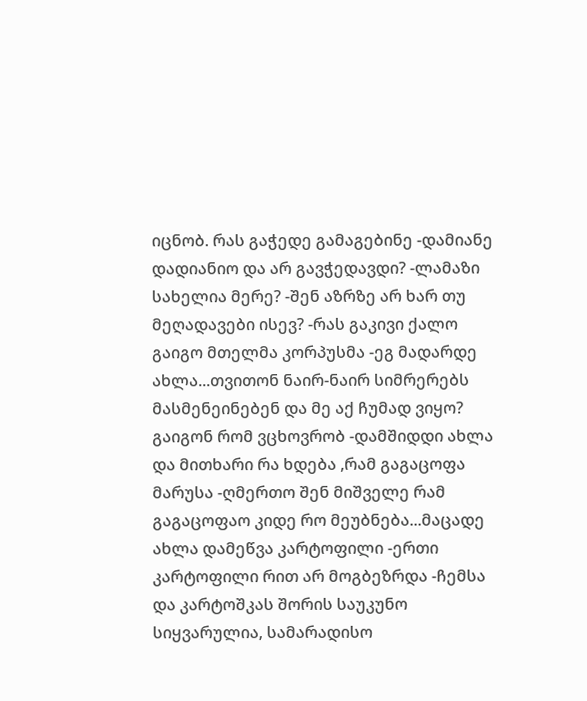იცნობ. რას გაჭედე გამაგებინე -დამიანე დადიანიო და არ გავჭედავდი? -ლამაზი სახელია მერე? -შენ აზრზე არ ხარ თუ მეღადავები ისევ? -რას გაკივი ქალო გაიგო მთელმა კორპუსმა -ეგ მადარდე ახლა...თვითონ ნაირ-ნაირ სიმრერებს მასმენეინებენ და მე აქ ჩუმად ვიყო? გაიგონ რომ ვცხოვრობ -დამშიდდი ახლა და მითხარი რა ხდება ,რამ გაგაცოფა მარუსა -ღმერთო შენ მიშველე რამ გაგაცოფაო კიდე რო მეუბნება...მაცადე ახლა დამეწვა კარტოფილი -ერთი კარტოფილი რით არ მოგბეზრდა -ჩემსა და კარტოშკას შორის საუკუნო სიყვარულია, სამარადისო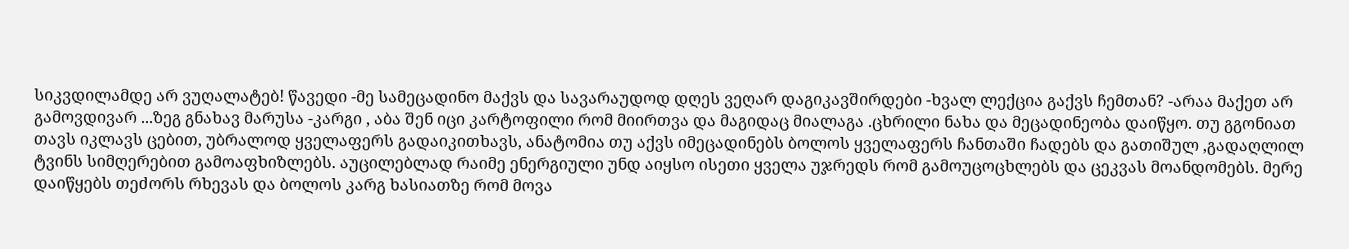სიკვდილამდე არ ვუღალატებ! წავედი -მე სამეცადინო მაქვს და სავარაუდოდ დღეს ვეღარ დაგიკავშირდები -ხვალ ლექცია გაქვს ჩემთან? -არაა მაქეთ არ გამოვდივარ ...ზეგ გნახავ მარუსა -კარგი , აბა შენ იცი კარტოფილი რომ მიირთვა და მაგიდაც მიალაგა .ცხრილი ნახა და მეცადინეობა დაიწყო. თუ გგონიათ თავს იკლავს ცებით, უბრალოდ ყველაფერს გადაიკითხავს, ანატომია თუ აქვს იმეცადინებს ბოლოს ყველაფერს ჩანთაში ჩადებს და გათიშულ ,გადაღლილ ტვინს სიმღერებით გამოაფხიზლებს. აუცილებლად რაიმე ენერგიული უნდ აიყსო ისეთი ყველა უჯრედს რომ გამოუცოცხლებს და ცეკვას მოანდომებს. მერე დაიწყებს თეძორს რხევას და ბოლოს კარგ ხასიათზე რომ მოვა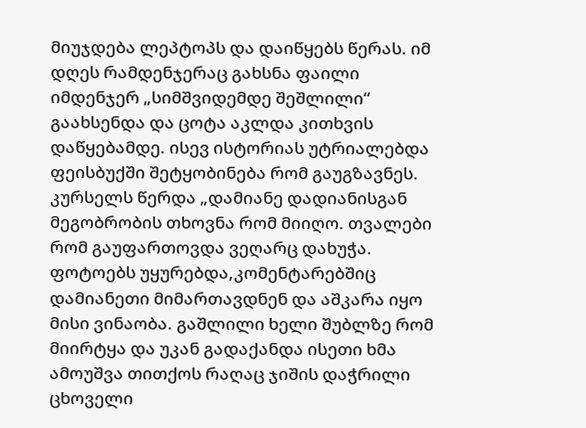მიუჯდება ლეპტოპს და დაიწყებს წერას. იმ დღეს რამდენჯერაც გახსნა ფაილი იმდენჯერ „სიმშვიდემდე შეშლილი“ გაახსენდა და ცოტა აკლდა კითხვის დაწყებამდე. ისევ ისტორიას უტრიალებდა ფეისბუქში შეტყობინება რომ გაუგზავნეს. კურსელს წერდა „დამიანე დადიანისგან მეგობრობის თხოვნა რომ მიიღო. თვალები რომ გაუფართოვდა ვეღარც დახუჭა. ფოტოებს უყურებდა,კომენტარებშიც დამიანეთი მიმართავდნენ და აშკარა იყო მისი ვინაობა. გაშლილი ხელი შუბლზე რომ მიირტყა და უკან გადაქანდა ისეთი ხმა ამოუშვა თითქოს რაღაც ჯიშის დაჭრილი ცხოველი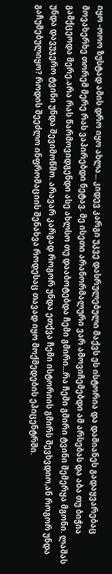იყო -ოოო ზუსტად ამის დრო იყო ახლა... კიდევ კარგი უკვე დასრულებული მაქვს ეს ისტორია და დამიანეს გადაყვარებაც მოვახერხე თორემ მერე რას ვაპირებდი ნეტავ. მე ისეთი არანორმალური ვარ ამოვიჩემებდი ამ არსებას და აბა თუ ბიჭია გამქცეოდა მერე.არა რას წარმოვიდგენდი ასე ახლსო თუ დააბოტებდა ჩემი გმირი...რა ჩემი გმირი ტვინი შემერყა მგონი. ლაშას უნდა დავუჯერო ტვინი უნდა შევიმოწმო. არავარ კარგად როგორ უნდა ეთქვა ჩემი ისტორიის გმირს შევხვდიო,ან როგორ უნდა გაჩუმებულიყო? როდის შეეძლო ინფრომაციის შენახვა როდესაც თავად იყო მოქმედების ეპიცენტრში.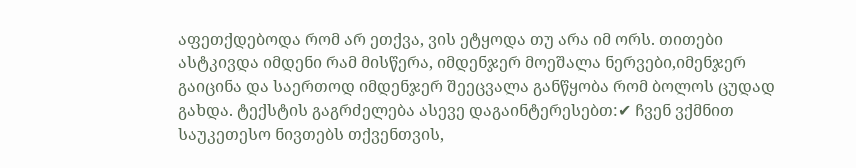აფეთქდებოდა რომ არ ეთქვა, ვის ეტყოდა თუ არა იმ ორს. თითები ასტკივდა იმდენი რამ მისწერა, იმდენჯერ მოეშალა ნერვები,იმენჯერ გაიცინა და საერთოდ იმდენჯერ შეეცვალა განწყობა რომ ბოლოს ცუდად გახდა. ტექსტის გაგრძელება ასევე დაგაინტერესებთ:✔ ჩვენ ვქმნით საუკეთესო ნივთებს თქვენთვის,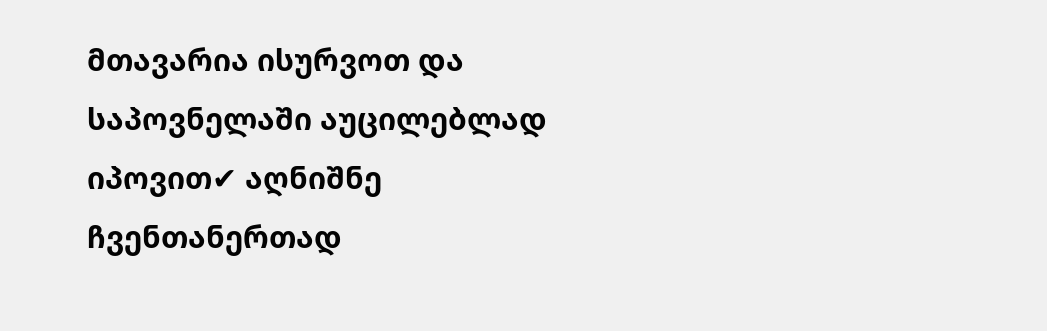მთავარია ისურვოთ და საპოვნელაში აუცილებლად იპოვით✔ აღნიშნე ჩვენთანერთად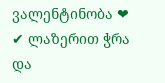ვალენტინობა ❤ ✔ ლაზერით ჭრა და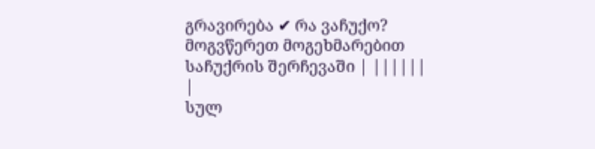გრავირება ✔ რა ვაჩუქო? მოგვწერეთ მოგეხმარებით საჩუქრის შერჩევაში | ||||||
|
სულ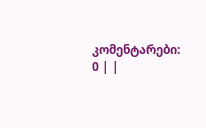კომენტარები: 0 | |